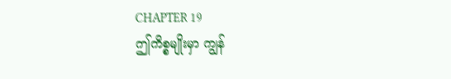CHAPTER 19
ဤကိစ္စမျိုးမှာ ကျွန်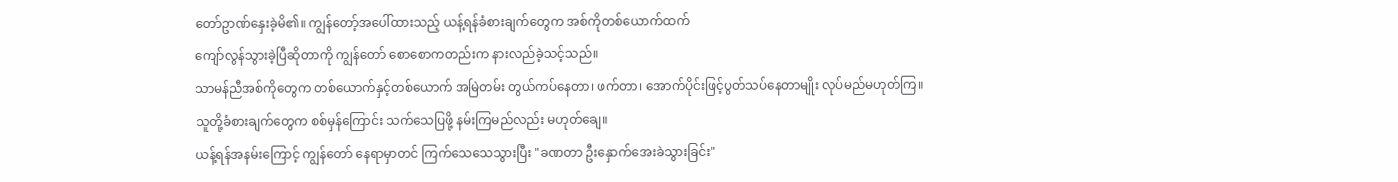တော်ဥာဏ်နှေးခဲ့မိ၏။ ကျွန်တော့်အပေါ်ထားသည့် ယန့်ရန်ခံစားချက်တွေက အစ်ကိုတစ်ယောက်ထက်
ကျော်လွန်သွားခဲ့ပြီဆိုတာကို ကျွန်တော် စောစောကတည်းက နားလည်ခဲ့သင့်သည်။
သာမန်ညီအစ်ကိုတွေက တစ်ယောက်နှင့်တစ်ယောက် အမြဲတမ်း တွယ်ကပ်နေတာ၊ ဖက်တာ၊ အောက်ပိုင်းဖြင့်ပွတ်သပ်နေတာမျိုး လုပ်မည်မဟုတ်ကြ။
သူတို့ခံစားချက်တွေက စစ်မှန်ကြောင်း သက်သေပြဖို့ နမ်းကြမည်လည်း မဟုတ်ချေ။
ယန့်ရန်အနမ်းကြောင့် ကျွန်တော် နေရာမှာတင် ကြက်သေသေသွားပြီး "ခဏတာ ဦးနှောက်အေးခဲသွားခြင်း"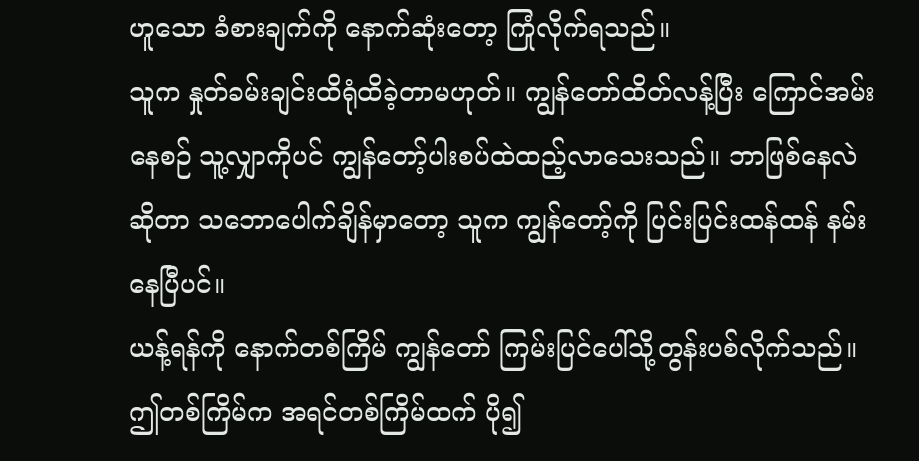ဟူသော ခံစားချက်ကို နောက်ဆုံးတော့ ကြုံလိုက်ရသည်။
သူက နှုတ်ခမ်းချင်းထိရုံထိခဲ့တာမဟုတ်။ ကျွန်တော်ထိတ်လန့်ပြီး ကြောင်အမ်းနေစဉ် သူ့လျှာကိုပင် ကျွန်တော့်ပါးစပ်ထဲထည့်လာသေးသည်။ ဘာဖြစ်နေလဲဆိုတာ သဘောပေါက်ချိန်မှာတော့ သူက ကျွန်တော့်ကို ပြင်းပြင်းထန်ထန် နမ်းနေပြီပင်။
ယန့်ရန်ကို နောက်တစ်ကြိမ် ကျွန်တော် ကြမ်းပြင်ပေါ်သို့တွန်းပစ်လိုက်သည်။ ဤတစ်ကြိမ်က အရင်တစ်ကြိမ်ထက် ပို၍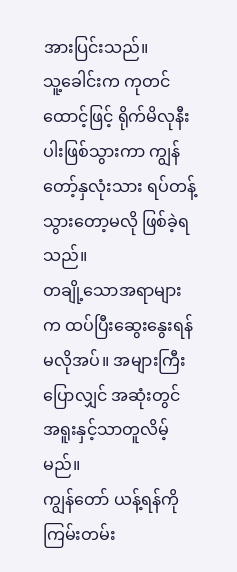အားပြင်းသည်။
သူ့ခေါင်းက ကုတင်ထောင့်ဖြင့် ရိုက်မိလုနီးပါးဖြစ်သွားကာ ကျွန်တော့်နှလုံးသား ရပ်တန့်သွားတော့မလို ဖြစ်ခဲ့ရသည်။
တချို့သောအရာများက ထပ်ပြီးဆွေးနွေးရန်မလိုအပ်။ အများကြီးပြောလျှင် အဆုံးတွင် အရူးနှင့်သာတူလိမ့်မည်။
ကျွန်တော် ယန့်ရန်ကို ကြမ်းတမ်း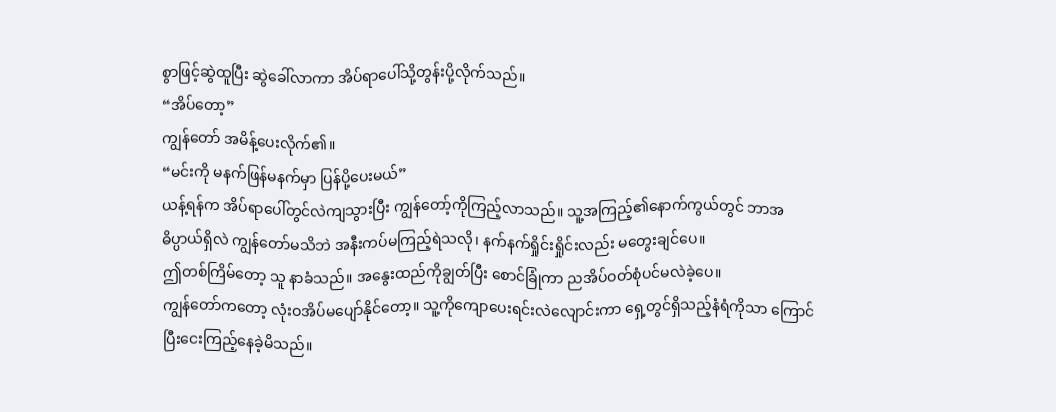စွာဖြင့်ဆွဲထူပြီး ဆွဲခေါ်လာကာ အိပ်ရာပေါ်သို့တွန်းပို့လိုက်သည်။
“အိပ်တော့”
ကျွန်တော် အမိန့်ပေးလိုက်၏။
“မင်းကို မနက်ဖြန်မနက်မှာ ပြန်ပို့ပေးမယ်”
ယန့်ရန်က အိပ်ရာပေါ်တွင်လဲကျသွားပြီး ကျွန်တော့်ကိုကြည့်လာသည်။ သူ့အကြည့်၏နောက်ကွယ်တွင် ဘာအဓိပ္ပာယ်ရှိလဲ ကျွန်တော်မသိဘဲ အနီးကပ်မကြည့်ရဲသလို၊ နက်နက်ရှိုင်းရှိုင်းလည်း မတွေးချင်ပေ။
ဤတစ်ကြိမ်တော့ သူ နာခံသည်။ အနွေးထည်ကိုချွတ်ပြီး စောင်ခြုံကာ ညအိပ်ဝတ်စုံပင်မလဲခဲ့ပေ။
ကျွန်တော်ကတော့ လုံးဝအိပ်မပျော်နိုင်တော့။ သူ့ကိုကျောပေးရင်းလဲလျောင်းကာ ရှေ့တွင်ရှိသည့်နံရံကိုသာ ကြောင်ပြီးငေးကြည့်နေခဲ့မိသည်။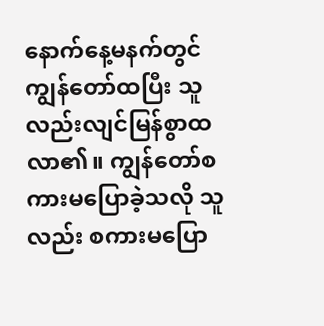နောက်နေ့မနက်တွင် ကျွန်တော်ထပြီး သူလည်းလျင်မြန်စွာထလာ၏။ ကျွန်တော်စကားမပြောခဲ့သလို သူလည်း စကားမပြော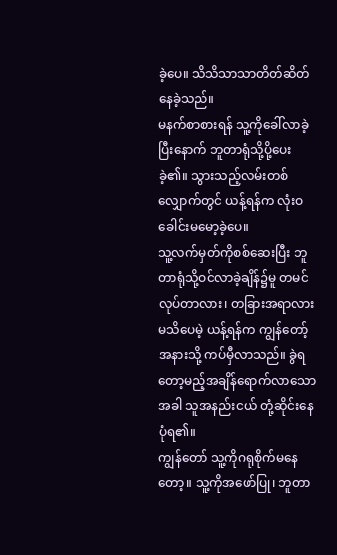ခဲ့ပေ။ သိသိသာသာတိတ်ဆိတ်နေခဲ့သည်။
မနက်စာစားရန် သူ့ကိုခေါ်လာခဲ့ပြီးနောက် ဘူတာရုံသို့ပို့ပေးခဲ့၏။ သွားသည့်လမ်းတစ်လျှောက်တွင် ယန့်ရန်က လုံးဝခေါင်းမမော့ခဲ့ပေ။
သူ့လက်မှတ်ကိုစစ်ဆေးပြီး ဘူတာရုံသို့ဝင်လာခဲ့ချိန်၌မူ တမင်လုပ်တာလား၊ တခြားအရာလားမသိပေမဲ့ ယန့်ရန်က ကျွန်တော့်အနားသို့ ကပ်မှီလာသည်။ ခွဲရတော့မည့်အချိန်ရောက်လာသောအခါ သူအနည်းငယ် တုံ့ဆိုင်းနေပုံရ၏။
ကျွန်တော် သူ့ကိုဂရုစိုက်မနေတော့။ သူ့ကိုအဖော်ပြု၊ ဘူတာ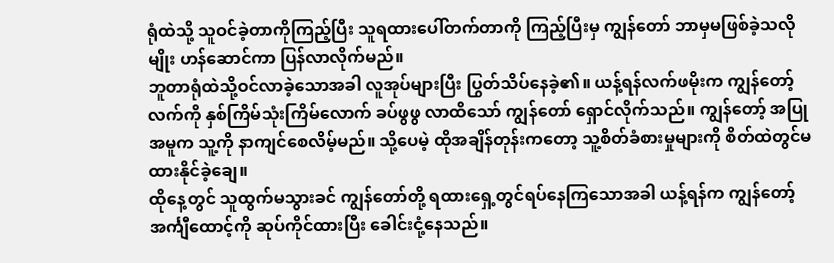ရုံထဲသို့ သူဝင်ခဲ့တာကိုကြည့်ပြီး သူရထားပေါ်တက်တာကို ကြည့်ပြီးမှ ကျွန်တော် ဘာမှမဖြစ်ခဲ့သလိုမျိုး ဟန်ဆောင်ကာ ပြန်လာလိုက်မည်။
ဘူတာရုံထဲသို့ဝင်လာခဲ့သောအခါ လူအုပ်များပြီး ပြွတ်သိပ်နေခဲ့၏။ ယန့်ရန်လက်ဖမိုးက ကျွန်တော့်လက်ကို နှစ်ကြိမ်သုံးကြိမ်လောက် ခပ်ဖွဖွ လာထိသော် ကျွန်တော် ရှောင်လိုက်သည်။ ကျွန်တော့် အပြုအမူက သူ့ကို နာကျင်စေလိမ့်မည်။ သို့ပေမဲ့ ထိုအချိန်တုန်းကတော့ သူ့စိတ်ခံစားမှုများကို စိတ်ထဲတွင်မထားနိုင်ခဲ့ချေ။
ထိုနေ့တွင် သူထွက်မသွားခင် ကျွန်တော်တို့ ရထားရှေ့တွင်ရပ်နေကြသောအခါ ယန့်ရန်က ကျွန်တော့်အင်္ကျီထောင့်ကို ဆုပ်ကိုင်ထားပြီး ခေါင်းငုံ့နေသည်။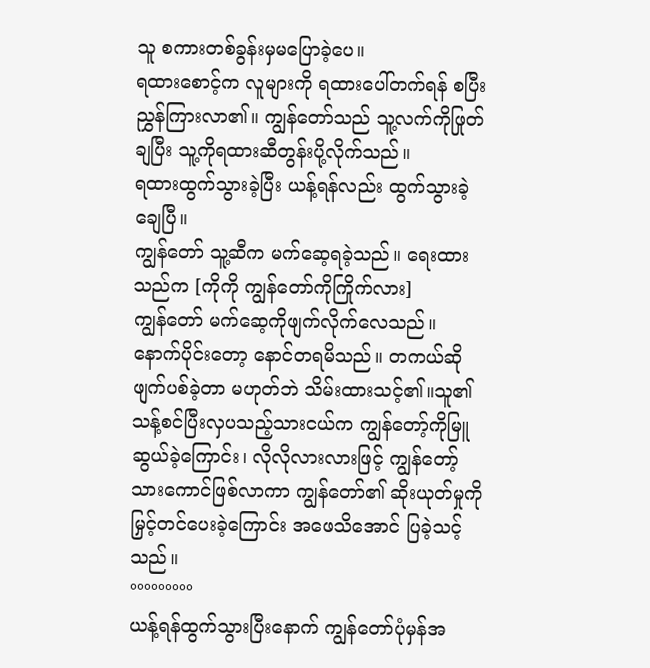သူ စကားတစ်ခွန်းမှမပြောခဲ့ပေ။
ရထားစောင့်က လူများကို ရထားပေါ်တက်ရန် စပြီးညွှန်ကြားလာ၏။ ကျွန်တော်သည် သူ့လက်ကိုဖြုတ်ချပြီး သူ့ကိုရထားဆီတွန်းပို့လိုက်သည်။
ရထားထွက်သွားခဲ့ပြီး ယန့်ရန်လည်း ထွက်သွားခဲ့ချေပြီ။
ကျွန်တော် သူ့ဆီက မက်ဆေ့ရခဲ့သည်။ ရေးထားသည်က [ကိုကို ကျွန်တော်ကိုကြိုက်လား]
ကျွန်တော် မက်ဆေ့ကိုဖျက်လိုက်လေသည်။
နောက်ပိုင်းတော့ နောင်တရမိသည်။ တကယ်ဆို ဖျက်ပစ်ခဲ့တာ မဟုတ်ဘဲ သိမ်းထားသင့်၏။သူ၏သန့်စင်ပြီးလှပသည့်သားငယ်က ကျွန်တော့်ကိုမြူဆွယ်ခဲ့ကြောင်း၊ လိုလိုလားလားဖြင့် ကျွန်တော့်သားကောင်ဖြစ်လာကာ ကျွန်တော်၏ ဆိုးယုတ်မှုကို မြှင့်တင်ပေးခဲ့ကြောင်း အဖေသိအောင် ပြခဲ့သင့်သည်။
°°°°°°°°°
ယန့်ရန်ထွက်သွားပြီးနောက် ကျွန်တော်ပုံမှန်အ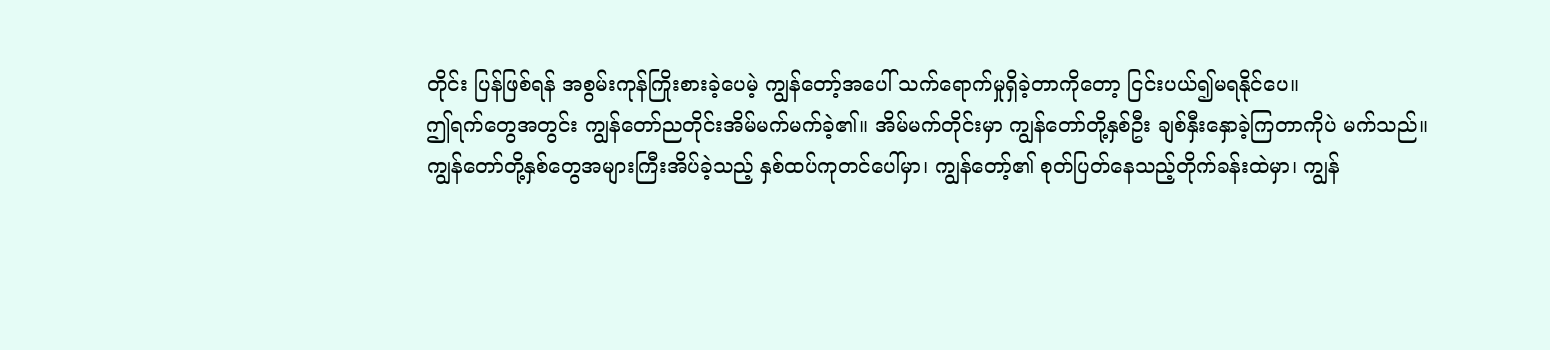တိုင်း ပြန်ဖြစ်ရန် အစွမ်းကုန်ကြိုးစားခဲ့ပေမဲ့ ကျွန်တော့်အပေါ် သက်ရောက်မှုရှိခဲ့တာကိုတော့ ငြင်းပယ်၍မရနိုင်ပေ။
ဤရက်တွေအတွင်း ကျွန်တော်ညတိုင်းအိမ်မက်မက်ခဲ့၏။ အိမ်မက်တိုင်းမှာ ကျွန်တော်တို့နှစ်ဦး ချစ်နှီးနှောခဲ့ကြတာကိုပဲ မက်သည်။
ကျွန်တော်တို့နှစ်တွေအများကြီးအိပ်ခဲ့သည့် နှစ်ထပ်ကုတင်ပေါ်မှာ၊ ကျွန်တော့်၏ စုတ်ပြတ်နေသည့်တိုက်ခန်းထဲမှာ၊ ကျွန်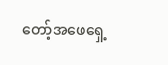တော့်အဖေရှေ့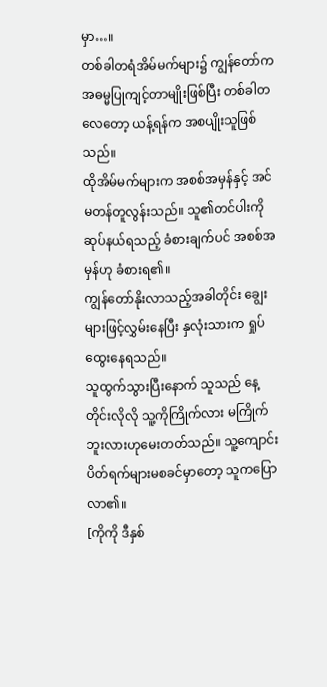မှာ…။
တစ်ခါတရံအိမ်မက်များ၌ ကျွန်တော်က အဓမ္မပြုကျင့်တာမျိုးဖြစ်ပြီး တစ်ခါတလေတော့ ယန့်ရန်က အစပျိုးသူဖြစ်သည်။
ထိုအိမ်မက်များက အစစ်အမှန်နှင့် အင်မတန်တူလွန်းသည်။ သူ၏တင်ပါးကိုဆုပ်နယ်ရသည့် ခံစားချက်ပင် အစစ်အမှန်ဟု ခံစားရ၏။
ကျွန်တော်နိုးလာသည့်အခါတိုင်း ချွေးများဖြင့်လွှမ်းနေပြီး နှလုံးသားက ရှုပ်ထွေးနေရသည်။
သူထွက်သွားပြီးနောက် သူသည် နေ့တိုင်းလိုလို သူ့ကိုကြိုက်လား မကြိုက်ဘူးလားဟုမေးတတ်သည်။ သူ့ကျောင်းပိတ်ရက်များမစခင်မှာတော့ သူကပြောလာ၏။
[ကိုကို ဒီနှစ်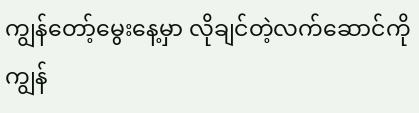ကျွန်တော့်မွေးနေ့မှာ လိုချင်တဲ့လက်ဆောင်ကို ကျွန်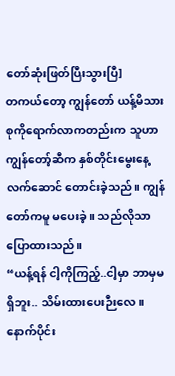တော်ဆုံးဖြတ်ပြီးသွားပြီ]
တကယ်တော့ ကျွန်တော် ယန့်မိသားစုကိုရောက်လာကတည်းက သူဟာ ကျွန်တော့်ဆီက နှစ်တိုင်းမွေးနေ့လက်ဆောင် တောင်းခဲ့သည်။ ကျွန်တော်ကမူ မပေးခဲ့။ သည်လိုသာ ပြောထားသည်။
“ယန့်ရန် ငါ့ကိုကြည့်..ငါ့မှာ ဘာမှမရှိဘူး.. သိမ်းထားပေးဉီးလေ။ နောက်ပိုင်း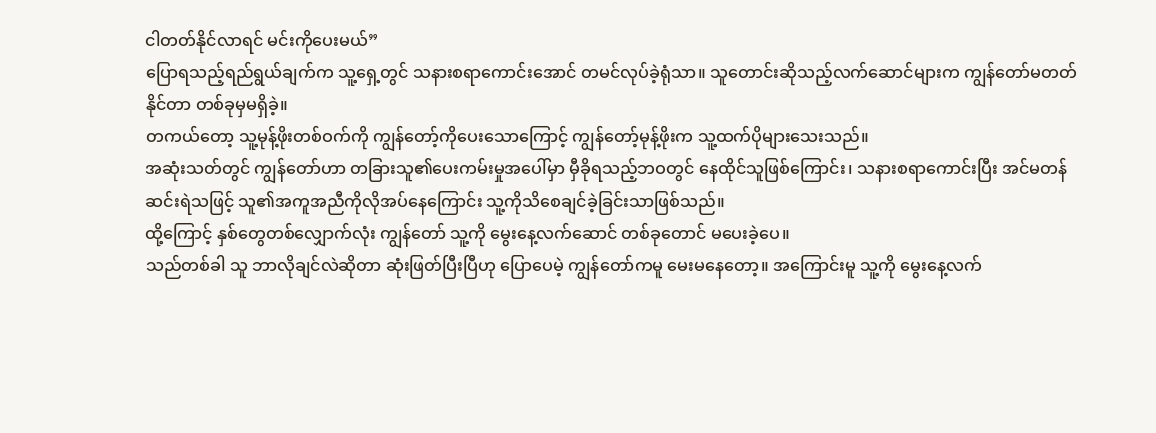ငါတတ်နိုင်လာရင် မင်းကိုပေးမယ်”
ပြောရသည့်ရည်ရွယ်ချက်က သူ့ရှေ့တွင် သနားစရာကောင်းအောင် တမင်လုပ်ခဲ့ရုံသာ။ သူတောင်းဆိုသည့်လက်ဆောင်များက ကျွန်တော်မတတ်နိုင်တာ တစ်ခုမှမရှိခဲ့။
တကယ်တော့ သူ့မုန့်ဖိုးတစ်ဝက်ကို ကျွန်တော့်ကိုပေးသောကြောင့် ကျွန်တော့်မုန့်ဖိုးက သူ့ထက်ပိုများသေးသည်။
အဆုံးသတ်တွင် ကျွန်တော်ဟာ တခြားသူ၏ပေးကမ်းမှုအပေါ်မှာ မှီခိုရသည့်ဘဝတွင် နေထိုင်သူဖြစ်ကြောင်း၊ သနားစရာကောင်းပြီး အင်မတန်ဆင်းရဲသဖြင့် သူ၏အကူအညီကိုလိုအပ်နေကြောင်း သူ့ကိုသိစေချင်ခဲ့ခြင်းသာဖြစ်သည်။
ထို့ကြောင့် နှစ်တွေတစ်လျှောက်လုံး ကျွန်တော် သူ့ကို မွေးနေ့လက်ဆောင် တစ်ခုတောင် မပေးခဲ့ပေ။
သည်တစ်ခါ သူ ဘာလိုချင်လဲဆိုတာ ဆုံးဖြတ်ပြီးပြီဟု ပြောပေမဲ့ ကျွန်တော်ကမူ မေးမနေတော့။ အကြောင်းမူ သူ့ကို မွေးနေ့လက်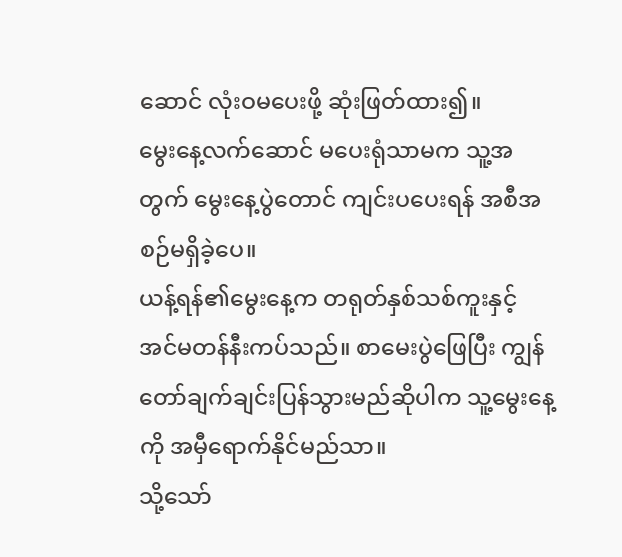ဆောင် လုံးဝမပေးဖို့ ဆုံးဖြတ်ထား၍။
မွေးနေ့လက်ဆောင် မပေးရုံသာမက သူ့အတွက် မွေးနေ့ပွဲတောင် ကျင်းပပေးရန် အစီအစဉ်မရှိခဲ့ပေ။
ယန့်ရန်၏မွေးနေ့က တရုတ်နှစ်သစ်ကူးနှင့် အင်မတန်နီးကပ်သည်။ စာမေးပွဲဖြေပြီး ကျွန်တော်ချက်ချင်းပြန်သွားမည်ဆိုပါက သူ့မွေးနေ့ကို အမှီရောက်နိုင်မည်သာ။
သို့သော်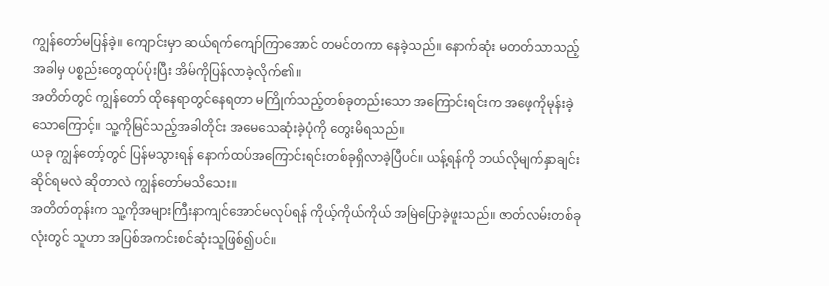ကျွန်တော်မပြန်ခဲ့။ ကျောင်းမှာ ဆယ်ရက်ကျော်ကြာအောင် တမင်တကာ နေခဲ့သည်။ နောက်ဆုံး မတတ်သာသည့်အခါမှ ပစ္စည်းတွေထုပ်ပ်ုးပြီး အိမ်ကိုပြန်လာခဲ့လိုက်၏။
အတိတ်တွင် ကျွန်တော် ထိုနေရာတွင်နေရတာ မကြိုက်သည့်တစ်ခုတည်းသော အကြောင်းရင်းက အဖေ့ကိုမုန်းခဲ့သောကြောင့်။ သူ့ကိုမြင်သည့်အခါတိုင်း အမေသေဆုံးခဲ့ပုံကို တွေးမိရသည်။
ယခု ကျွန်တော့်တွင် ပြန်မသွားရန် နောက်ထပ်အကြောင်းရင်းတစ်ခုရှိလာခဲ့ပြီပင်။ ယန့်ရန်ကို ဘယ်လိုမျက်နှာချင်းဆိုင်ရမလဲ ဆိုတာလဲ ကျွန်တော်မသိသေး။
အတိတ်တုန်းက သူ့ကိုအများကြီးနာကျင်အောင်မလုပ်ရန် ကိုယ့်ကိုယ်ကိုယ် အမြဲပြောခဲ့ဖူးသည်။ ဇာတ်လမ်းတစ်ခုလုံးတွင် သူဟာ အပြစ်အကင်းစင်ဆုံးသူဖြစ်၍ပင်။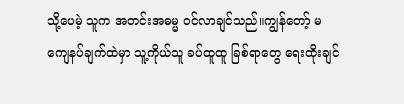သို့ပေမဲ့ သူက အတင်းအဓမ္မ ဝင်လာချင်သည်။ကျွန်တော့် မကျေနပ်ချက်ထဲမှာ သူ့ကိုယ်သူ ခပ်ထူထူ ခြစ်ရာတွေ ရေးထိုးချင်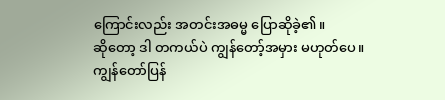ကြောင်းလည်း အတင်းအဓမ္မ ပြောဆိုခဲ့၏။
ဆိုတော့ ဒါ တကယ်ပဲ ကျွန်တော့်အမှား မဟုတ်ပေ။
ကျွန်တော်ပြန်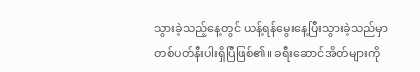သွားခဲ့သည့်နေ့တွင် ယန့်ရန်မွေးနေ့ပြီးသွားခဲ့သည်မှာ တစ်ပတ်နီးပါးရှိပြီဖြစ်၏။ ခရီးဆောင်အိတ်များကို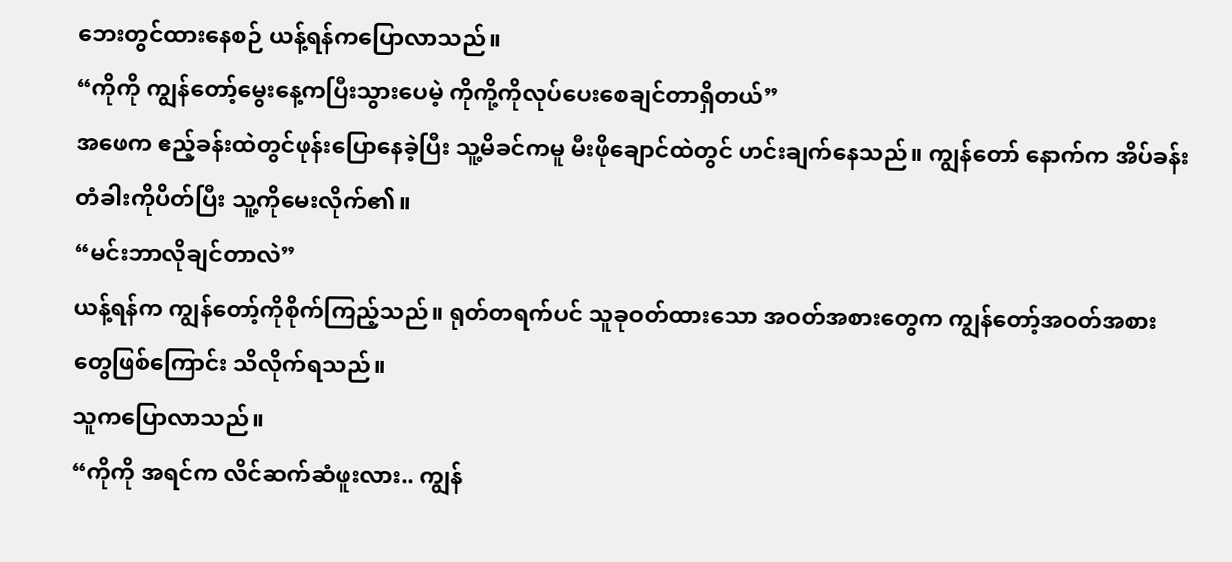ဘေးတွင်ထားနေစဉ် ယန့်ရန်ကပြောလာသည်။
“ကိုကို ကျွန်တော့်မွေးနေ့ကပြီးသွားပေမဲ့ ကိုကို့ကိုလုပ်ပေးစေချင်တာရှိတယ်”
အဖေက ဧည့်ခန်းထဲတွင်ဖုန်းပြောနေခဲ့ပြီး သူ့မိခင်ကမူ မီးဖိုချောင်ထဲတွင် ဟင်းချက်နေသည်။ ကျွန်တော် နောက်က အိပ်ခန်းတံခါးကိုပိတ်ပြီး သူ့ကိုမေးလိုက်၏။
“မင်းဘာလိုချင်တာလဲ”
ယန့်ရန်က ကျွန်တော့်ကိုစိုက်ကြည့်သည်။ ရုတ်တရက်ပင် သူခုဝတ်ထားသော အဝတ်အစားတွေက ကျွန်တော့်အဝတ်အစားတွေဖြစ်ကြောင်း သိလိုက်ရသည်။
သူကပြောလာသည်။
“ကိုကို အရင်က လိင်ဆက်ဆံဖူးလား.. ကျွန်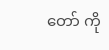တော် ကို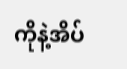ကိုနဲ့အိပ်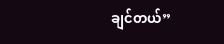ချင်တယ်”